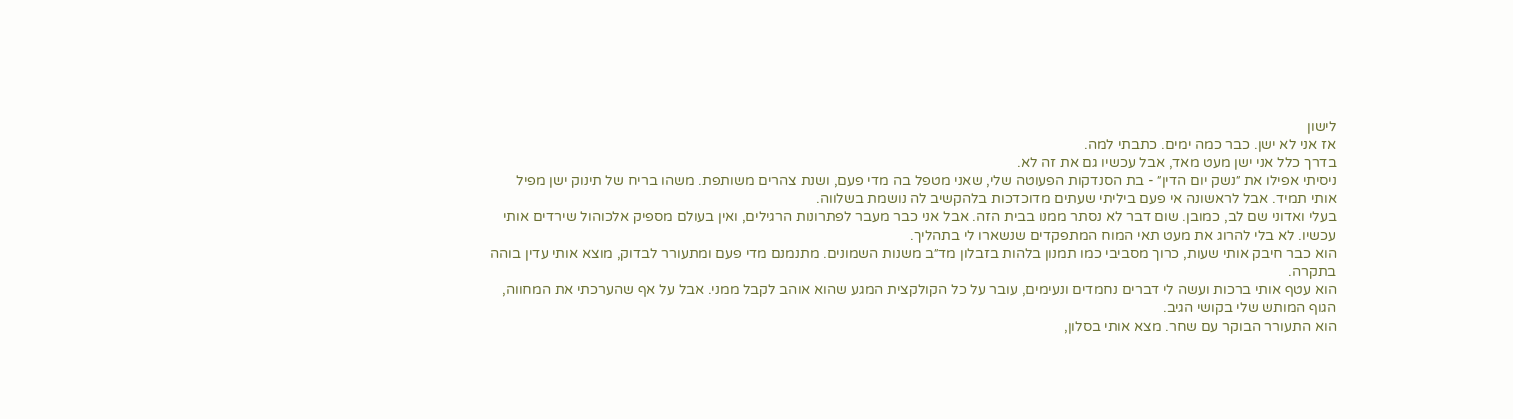לישון
אז אני לא ישן. כבר כמה ימים. כתבתי למה.
בדרך כלל אני ישן מעט מאד, אבל עכשיו גם את זה לא.
ניסיתי אפילו את ״נשק יום הדין״ - בת הסנדקות הפעוטה שלי, שאני מטפל בה מדי פעם, ושנת צהרים משותפת. משהו בריח של תינוק ישן מפיל אותי תמיד. אבל לראשונה אי פעם ביליתי שעתים מדוכדכות בלהקשיב לה נושמת בשלווה.
בעלי ואדוני שם לב, כמובן. שום דבר לא נסתר ממנו בבית הזה. אבל אני כבר מעבר לפתרונות הרגילים, ואין בעולם מספיק אלכוהול שירדים אותי עכשיו. לא בלי להרוג את מעט תאי המוח המתפקדים שנשארו לי בתהליך.
הוא כבר חיבק אותי שעות, כרוך מסביבי כמו תמנון בלהות בזבלון מד״ב משנות השמונים. מתנמנם מדי פעם ומתעורר לבדוק, מוצא אותי עדין בוהה בתקרה.
הוא עטף אותי ברכות ועשה לי דברים נחמדים ונעימים, עובר על כל הקולקצית המגע שהוא אוהב לקבל ממני. אבל על אף שהערכתי את המחווה, הגוף המותש שלי בקושי הגיב.
הוא התעורר הבוקר עם שחר. מצא אותי בסלון,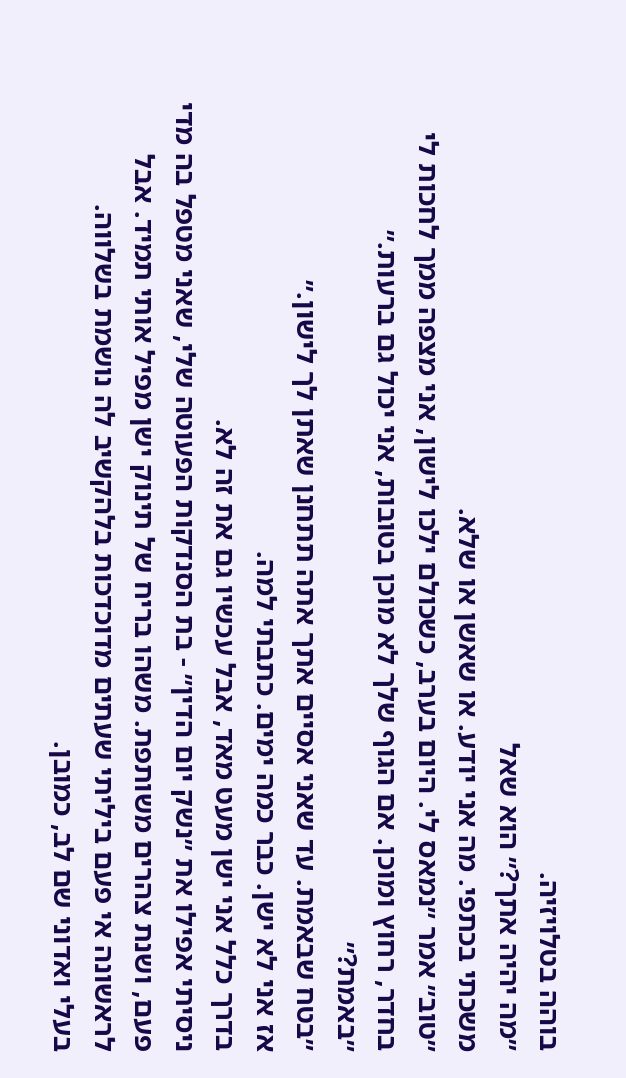בוהה בטלויזיה.
״מה יהיה אתך?״ הוא שאל
משכתי בכתפי. מה אני יודע. או שאשן או שלא.
״טוב״ אמר ״נמאס לי. היום בערב, כשכולם ילכו לישון, אני מצפה ממך לחכות לי בחדר, רחוץ ומוכן. אם הגוף שלך לא מוכן בטובות, אני יכול גם ברעות.״
״באמת?״
״בטח שבאמת. עד שאני אסיים אתך אתה תתחנן שאתן לך לישון.״
אז אני לא ישן. כבר כמה ימים. כתבתי למה.
בדרך כלל אני ישן מעט מאד, אבל עכשיו גם את זה לא.
ניסיתי אפילו את ״נשק יום הדין״ - בת הסנדקות הפעוטה שלי, שאני מטפל בה מדי פעם, ושנת צהרים משותפת. משהו בריח של תינוק ישן מפיל אותי תמיד. אבל לראשונה אי פעם ביליתי שעתים מדוכדכות בלהקשיב לה נושמת בשלווה.
בעלי ואדוני שם לב, כמובן.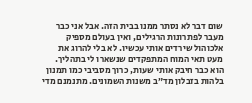שום דבר לא נסתר ממנו בבית הזה. אבל אני כבר מעבר לפתרונות הרגילים, ואין בעולם מספיק אלכוהול שירדים אותי עכשיו. לא בלי להרוג את מעט תאי המוח המתפקדים שנשארו לי בתהליך.
הוא כבר חיבק אותי שעות, כרוך מסביבי כמו תמנון בלהות בזבלון מד״ב משנות השמונים. מתנמנם מדי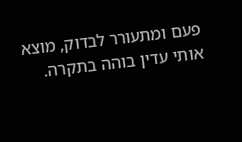פעם ומתעורר לבדוק, מוצא אותי עדין בוהה בתקרה.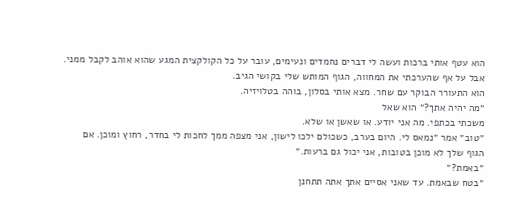הוא עטף אותי ברכות ועשה לי דברים נחמדים ונעימים, עובר על כל הקולקצית המגע שהוא אוהב לקבל ממני. אבל על אף שהערכתי את המחווה, הגוף המותש שלי בקושי הגיב.
הוא התעורר הבוקר עם שחר. מצא אותי בסלון, בוהה בטלויזיה.
״מה יהיה אתך?״ הוא שאל
משכתי בכתפי. מה אני יודע. או שאשן או שלא.
״טוב״ אמר ״נמאס לי. היום בערב, כשכולם ילכו לישון, אני מצפה ממך לחכות לי בחדר, רחוץ ומוכן. אם הגוף שלך לא מוכן בטובות, אני יכול גם ברעות.״
״באמת?״
״בטח שבאמת. עד שאני אסיים אתך אתה תתחנן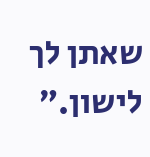שאתן לך לישון.״